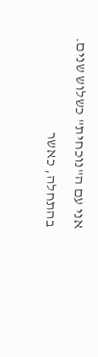אני עם ה"נוכחית" כשלוש שנים.
בהתחלה, כאשר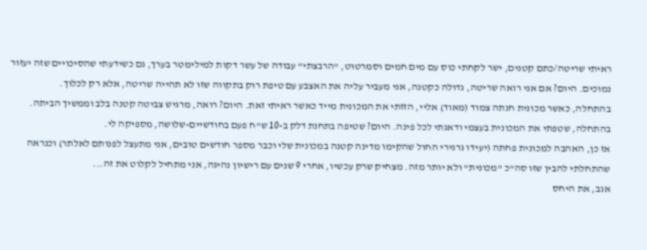ראיתי שריטה/כתם קטנים, ישר לקחתי כוס עם מים חמים וסמרטוט, "הרבצתי" עבודה של עשר דקות למילימטר בערך, גם כשידעתי שהסיכויים שזה יעזור נמוכים. היום? אם אני רואה שריטה, גדולה כקטנה, אני מעביר עליה את האצבע עם טיפת רוק בתקווה שזו לא תהייה שריטה, אלא רק לכלוך.
בהתחלה, כאשר מכונית חנתה צמוד (מאוד) אליי, הזזתי את המכונית מייד כאשר ראיתי זאת. היום? רואה, מרגיש צביטה קטנה בלב וממשיך הביתה.
בהתחלה, שטפתי את המכונית בעצמי ודאגתי לכל פינה. היום? שטיפה בתחנת דלק ב-10 ש"ח פעם בחודשיים-שלושה, מספיקה לי.
אז כן, האהבה למכונית פחתה (יעידו גרגירי החול שהקימו מדינה קטנה במכונית שלי וכבר מספר חודשים טובים, אני מתעצל לפנותם לאלתר) וכנראה שהתחלתי להבין שזו סה"כ "מכונית" ולא יותר מזה. מצחיק שרק עכשיו, אחרי 9 שנים עם רישיון נהיגה, אני מתחיל לקלוט את זה...
אגב, את היחס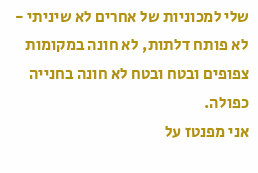שלי למכוניות של אחרים לא שיניתי - לא פותח דלתות, לא חונה במקומות צפופים ובטח ובטח לא חונה בחנייה כפולה.
אני מפנטז על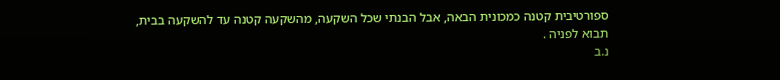ספורטיבית קטנה כמכונית הבאה, אבל הבנתי שכל השקעה, מהשקעה קטנה עד להשקעה בבית, תבוא לפניה .
נ.ב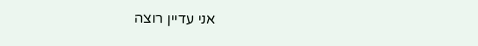אני עדיין רוצה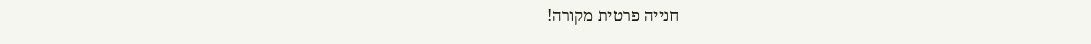חנייה פרטית מקורה!